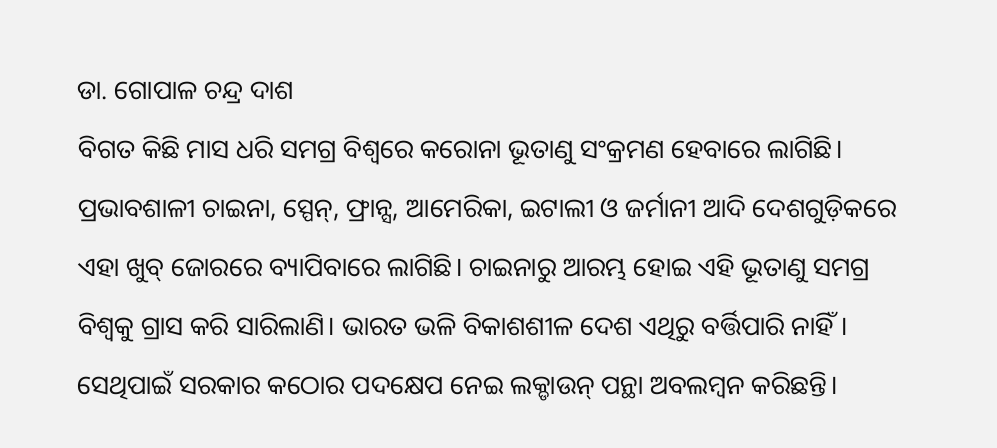ଡା. ଗୋପାଳ ଚନ୍ଦ୍ର ଦାଶ
ବିଗତ କିଛି ମାସ ଧରି ସମଗ୍ର ବିଶ୍ୱରେ କରୋନା ଭୂତାଣୁ ସଂକ୍ରମଣ ହେବାରେ ଲାଗିଛି। ପ୍ରଭାବଶାଳୀ ଚାଇନା, ସ୍ପେନ୍, ଫ୍ରାନ୍ସ, ଆମେରିକା, ଇଟାଲୀ ଓ ଜର୍ମାନୀ ଆଦି ଦେଶଗୁଡ଼ିକରେ ଏହା ଖୁବ୍ ଜୋରରେ ବ୍ୟାପିବାରେ ଲାଗିଛି। ଚାଇନାରୁ ଆରମ୍ଭ ହୋଇ ଏହି ଭୂତାଣୁ ସମଗ୍ର ବିଶ୍ୱକୁ ଗ୍ରାସ କରି ସାରିଲାଣି। ଭାରତ ଭଳି ବିକାଶଶୀଳ ଦେଶ ଏଥିରୁ ବର୍ତ୍ତିପାରି ନାହିଁ। ସେଥିପାଇଁ ସରକାର କଠୋର ପଦକ୍ଷେପ ନେଇ ଲକ୍ଡାଉନ୍ ପନ୍ଥା ଅବଲମ୍ବନ କରିଛନ୍ତି।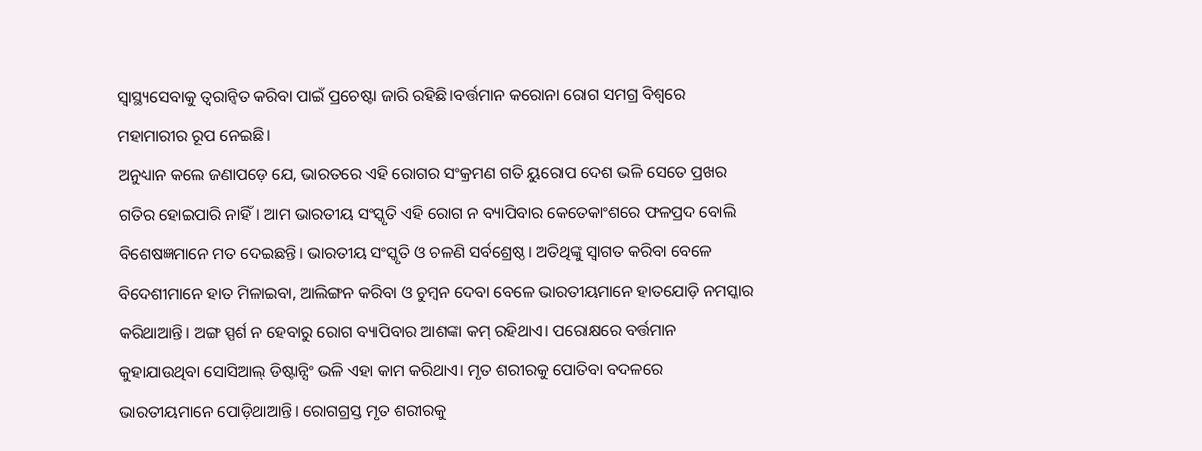ସ୍ବାସ୍ଥ୍ୟସେବାକୁ ତ୍ୱରାନ୍ବିତ କରିବା ପାଇଁ ପ୍ରଚେଷ୍ଟା ଜାରି ରହିଛି।ବର୍ତ୍ତମାନ କରୋନା ରୋଗ ସମଗ୍ର ବିଶ୍ୱରେ ମହାମାରୀର ରୂପ ନେଇଛି।
ଅନୁଧ୍ୟାନ କଲେ ଜଣାପଡ଼େ ଯେ, ଭାରତରେ ଏହି ରୋଗର ସଂକ୍ରମଣ ଗତି ୟୁରୋପ ଦେଶ ଭଳି ସେତେ ପ୍ରଖର ଗତିର ହୋଇପାରି ନାହିଁ। ଆମ ଭାରତୀୟ ସଂସ୍କୃତି ଏହି ରୋଗ ନ ବ୍ୟାପିବାର କେତେକାଂଶରେ ଫଳପ୍ରଦ ବୋଲି ବିଶେଷଜ୍ଞମାନେ ମତ ଦେଇଛନ୍ତି। ଭାରତୀୟ ସଂସ୍କୃତି ଓ ଚଳଣି ସର୍ବଶ୍ରେଷ୍ଠ। ଅତିଥିଙ୍କୁ ସ୍ବାଗତ କରିବା ବେଳେ ବିଦେଶୀମାନେ ହାତ ମିଳାଇବା, ଆଲିଙ୍ଗନ କରିବା ଓ ଚୁମ୍ବନ ଦେବା ବେଳେ ଭାରତୀୟମାନେ ହାତଯୋଡ଼ି ନମସ୍କାର କରିଥାଆନ୍ତି। ଅଙ୍ଗ ସ୍ପର୍ଶ ନ ହେବାରୁ ରୋଗ ବ୍ୟାପିବାର ଆଶଙ୍କା କମ୍ ରହିଥାଏ। ପରୋକ୍ଷରେ ବର୍ତ୍ତମାନ କୁହାଯାଉଥିବା ସୋସିଆଲ୍ ଡିଷ୍ଟାନ୍ସିଂ ଭଳି ଏହା କାମ କରିଥାଏ। ମୃତ ଶରୀରକୁ ପୋତିବା ବଦଳରେ ଭାରତୀୟମାନେ ପୋଡ଼ିଥାଆନ୍ତି। ରୋଗଗ୍ରସ୍ତ ମୃତ ଶରୀରକୁ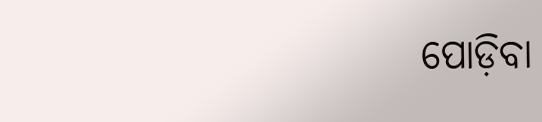ପୋଡ଼ିବା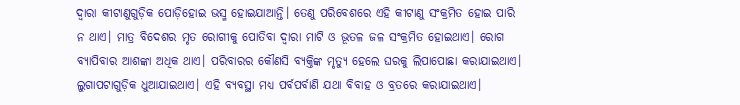ଦ୍ୱାରା କୀଟାଣୁଗୁଡ଼ିକ ପୋଡ଼ିହୋଇ ଭସ୍ମ ହୋଇଯାଆନ୍ତି। ତେଣୁ ପରିବେଶରେ ଏହି କୀଟାଣୁ ସଂକ୍ରମିତ ହୋଇ ପାରି ନ ଥାଏ। ମାତ୍ର ବିଦେଶର ମୃତ ରୋଗୀକୁ ପୋତିବା ଦ୍ୱାରା ମାଟି ଓ ଭୂତଳ ଜଳ ସଂକ୍ରମିତ ହୋଇଥାଏ। ରୋଗ ବ୍ୟାପିବାର ଆଶଙ୍କା ଅଧିକ ଥାଏ। ପରିବାରର କୌଣସି ବ୍ୟକ୍ତିଙ୍କ ମୃତ୍ୟୁ ହେଲେ ଘରକୁ ଲିପାପୋଛା କରାଯାଇଥାଏ। ଲୁଗାପଟାଗୁଡ଼ିକ ଧୁଆଯାଇଥାଏ। ଏହି ବ୍ୟବସ୍ଥା ମଧ୍ୟ ପର୍ବପର୍ବାଣି ଯଥା ବିବାହ ଓ ବ୍ରତରେ କରାଯାଇଥାଏ।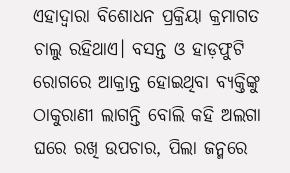ଏହାଦ୍ୱାରା ବିଶୋଧନ ପ୍ରକ୍ରିୟା କ୍ରମାଗତ ଚାଲୁ ରହିଥାଏ। ବସନ୍ତ ଓ ହାଡ଼ଫୁଟି ରୋଗରେ ଆକ୍ରାନ୍ତ ହୋଇଥିବା ବ୍ୟକ୍ତିଙ୍କୁ ଠାକୁରାଣୀ ଲାଗନ୍ତି ବୋଲି କହି ଅଲଗା ଘରେ ରଖି ଉପଚାର, ପିଲା ଜନ୍ମରେ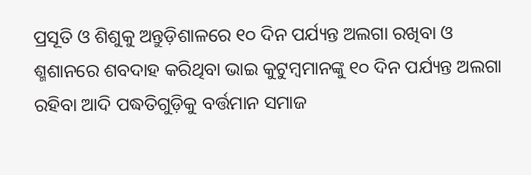ପ୍ରସୂତି ଓ ଶିଶୁକୁ ଅନ୍ତୁଡ଼ିଶାଳରେ ୧୦ ଦିନ ପର୍ଯ୍ୟନ୍ତ ଅଲଗା ରଖିବା ଓ ଶ୍ମଶାନରେ ଶବଦାହ କରିଥିବା ଭାଇ କୁଟୁମ୍ବମାନଙ୍କୁ ୧୦ ଦିନ ପର୍ଯ୍ୟନ୍ତ ଅଲଗା ରହିବା ଆଦି ପଦ୍ଧତିଗୁଡ଼ିକୁ ବର୍ତ୍ତମାନ ସମାଜ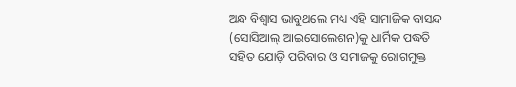ଅନ୍ଧ ବିଶ୍ୱାସ ଭାବୁଥଲେ ମଧ୍ୟ ଏହି ସାମାଜିକ ବାସନ୍ଦ (ସୋସିଆଲ୍ ଆଇସୋଲେଶନ)କୁ ଧାର୍ମିକ ପଦ୍ଧତି ସହିତ ଯୋଡ଼ି ପରିବାର ଓ ସମାଜକୁ ରୋଗମୁକ୍ତ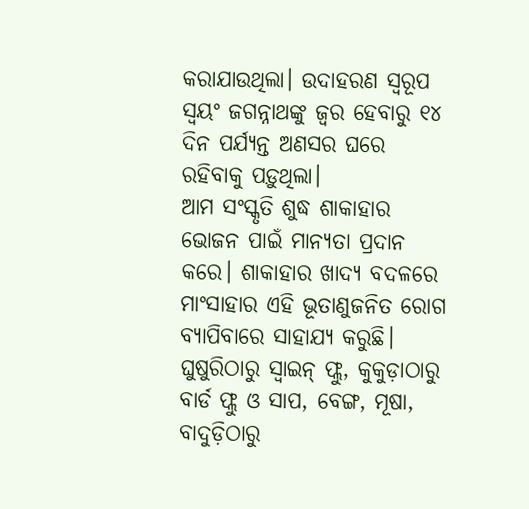କରାଯାଉଥିଲା। ଉଦାହରଣ ସ୍ବରୂପ ସ୍ବୟଂ ଜଗନ୍ନାଥଙ୍କୁ ଜ୍ୱର ହେବାରୁ ୧୪ ଦିନ ପର୍ଯ୍ୟନ୍ତ ଅଣସର ଘରେ ରହିବାକୁ ପଡ଼ୁଥିଲା।
ଆମ ସଂସ୍କୃତି ଶୁଦ୍ଧ ଶାକାହାର ଭୋଜନ ପାଇଁ ମାନ୍ୟତା ପ୍ରଦାନ କରେ। ଶାକାହାର ଖାଦ୍ୟ ବଦଳରେ ମାଂସାହାର ଏହି ଭୂତାଣୁଜନିତ ରୋଗ ବ୍ୟାପିବାରେ ସାହାଯ୍ୟ କରୁଛି। ଘୁଷୁରିଠାରୁ ସ୍ବାଇନ୍ ଫ୍ଲୁ, କୁକୁଡ଼ାଠାରୁ ବାର୍ଡ ଫ୍ଲୁ ଓ ସାପ, ବେଙ୍ଗ, ମୂଷା, ବାଦୁଡ଼ିଠାରୁ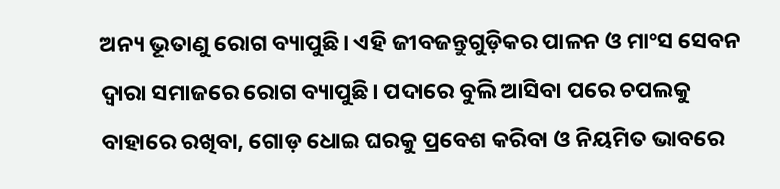ଅନ୍ୟ ଭୂତାଣୁ ରୋଗ ବ୍ୟାପୁଛି। ଏହି ଜୀବଜନ୍ତୁଗୁଡ଼ିକର ପାଳନ ଓ ମାଂସ ସେବନ ଦ୍ୱାରା ସମାଜରେ ରୋଗ ବ୍ୟାପୁଛି। ପଦାରେ ବୁଲି ଆସିବା ପରେ ଚପଲକୁ ବାହାରେ ରଖିବା, ଗୋଡ଼ ଧୋଇ ଘରକୁ ପ୍ରବେଶ କରିବା ଓ ନିୟମିତ ଭାବରେ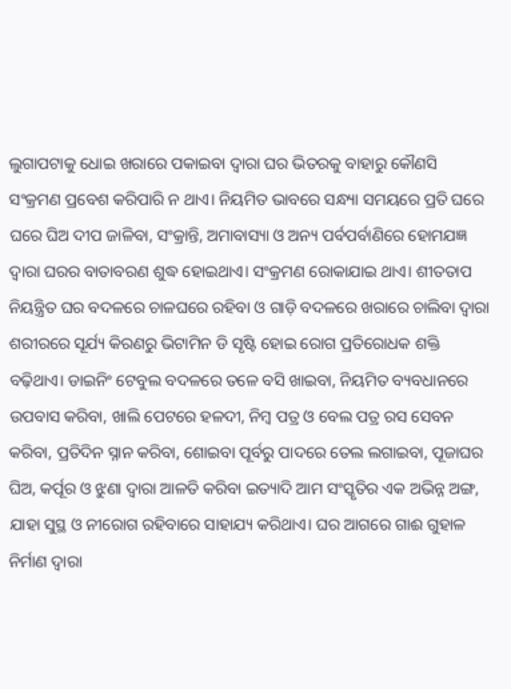ଲୁଗାପଟାକୁ ଧୋଇ ଖରାରେ ପକାଇବା ଦ୍ୱାରା ଘର ଭିତରକୁ ବାହାରୁ କୌଣସି ସଂକ୍ରମଣ ପ୍ରବେଶ କରିପାରି ନ ଥାଏ। ନିୟମିତ ଭାବରେ ସନ୍ଧ୍ୟା ସମୟରେ ପ୍ରତି ଘରେ ଘରେ ଘିଅ ଦୀପ ଜାଳିବା, ସଂକ୍ରାନ୍ତି, ଅମାବାସ୍ୟା ଓ ଅନ୍ୟ ପର୍ବପର୍ବାଣିରେ ହୋମଯଜ୍ଞ ଦ୍ୱାରା ଘରର ବାତାବରଣ ଶୁଦ୍ଧ ହୋଇଥାଏ। ସଂକ୍ରମଣ ରୋକାଯାଇ ଥାଏ। ଶୀତତାପ ନିୟନ୍ତ୍ରିତ ଘର ବଦଳରେ ଚାଳଘରେ ରହିବା ଓ ଗାଡ଼ି ବଦଳରେ ଖରାରେ ଚାଲିବା ଦ୍ୱାରା ଶରୀରରେ ସୂର୍ଯ୍ୟ କିରଣରୁ ଭିଟାମିନ ଡି ସୃଷ୍ଟି ହୋଇ ରୋଗ ପ୍ରତିରୋଧକ ଶକ୍ତି ବଢ଼ିଥାଏ। ଡାଇନିଂ ଟେବୁଲ ବଦଳରେ ତଳେ ବସି ଖାଇବା, ନିୟମିତ ବ୍ୟବଧାନରେ ଉପବାସ କରିବା, ଖାଲି ପେଟରେ ହଳଦୀ, ନିମ୍ବ ପତ୍ର ଓ ବେଲ ପତ୍ର ରସ ସେବନ କରିବା, ପ୍ରତିଦିନ ସ୍ନାନ କରିବା, ଶୋଇବା ପୂର୍ବରୁ ପାଦରେ ତେଲ ଲଗାଇବା, ପୂଜାଘର ଘିଅ, କର୍ପୂର ଓ ଝୁଣା ଦ୍ୱାରା ଆଳତି କରିବା ଇତ୍ୟାଦି ଆମ ସଂସ୍କୃତିର ଏକ ଅଭିନ୍ନ ଅଙ୍ଗ, ଯାହା ସୁସ୍ଥ ଓ ନୀରୋଗ ରହିବାରେ ସାହାଯ୍ୟ କରିଥାଏ। ଘର ଆଗରେ ଗାଈ ଗୁହାଳ ନିର୍ମାଣ ଦ୍ୱାରା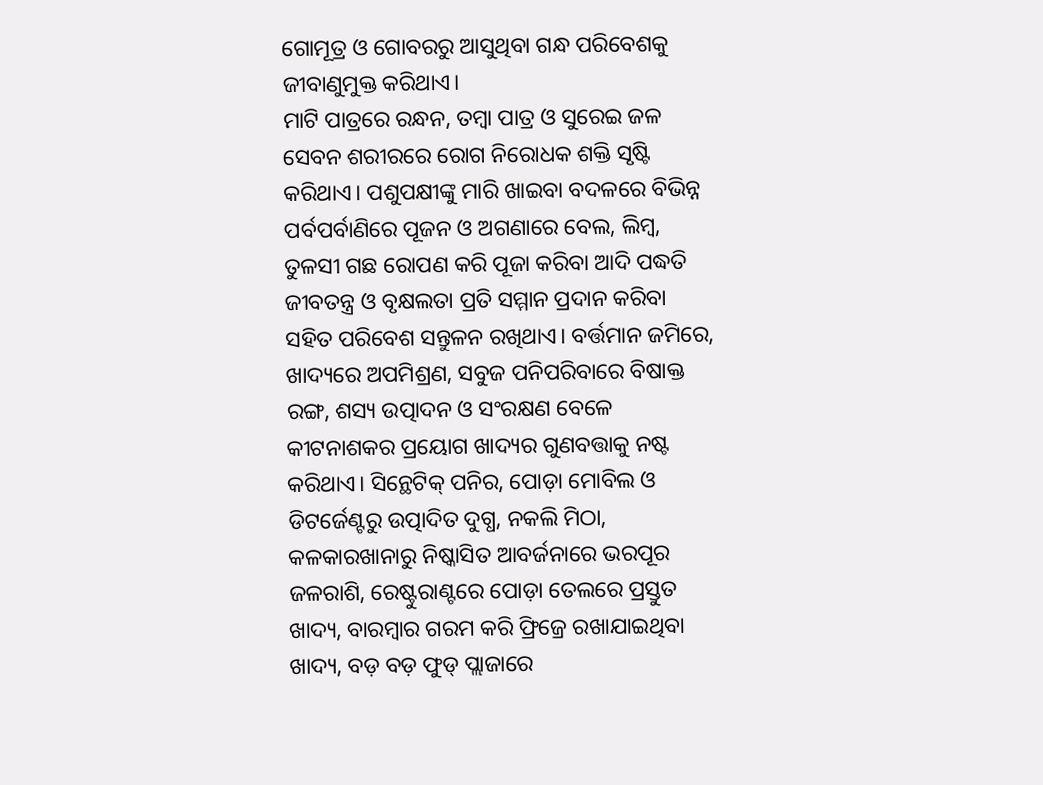ଗୋମୂତ୍ର ଓ ଗୋବରରୁ ଆସୁଥିବା ଗନ୍ଧ ପରିବେଶକୁ ଜୀବାଣୁମୁକ୍ତ କରିଥାଏ।
ମାଟି ପାତ୍ରରେ ରନ୍ଧନ, ତମ୍ବା ପାତ୍ର ଓ ସୁରେଇ ଜଳ ସେବନ ଶରୀରରେ ରୋଗ ନିରୋଧକ ଶକ୍ତି ସୃଷ୍ଟି କରିଥାଏ। ପଶୁପକ୍ଷୀଙ୍କୁ ମାରି ଖାଇବା ବଦଳରେ ବିଭିନ୍ନ ପର୍ବପର୍ବାଣିରେ ପୂଜନ ଓ ଅଗଣାରେ ବେଲ, ଲିମ୍ବ, ତୁଳସୀ ଗଛ ରୋପଣ କରି ପୂଜା କରିବା ଆଦି ପଦ୍ଧତି ଜୀବତନ୍ତ୍ର ଓ ବୃକ୍ଷଲତା ପ୍ରତି ସମ୍ମାନ ପ୍ରଦାନ କରିବା ସହିତ ପରିବେଶ ସନ୍ତୁଳନ ରଖିଥାଏ। ବର୍ତ୍ତମାନ ଜମିରେ, ଖାଦ୍ୟରେ ଅପମିଶ୍ରଣ, ସବୁଜ ପନିପରିବାରେ ବିଷାକ୍ତ ରଙ୍ଗ, ଶସ୍ୟ ଉତ୍ପାଦନ ଓ ସଂରକ୍ଷଣ ବେଳେ କୀଟନାଶକର ପ୍ରୟୋଗ ଖାଦ୍ୟର ଗୁଣବତ୍ତାକୁ ନଷ୍ଟ କରିଥାଏ। ସିନ୍ଥେଟିକ୍ ପନିର, ପୋଡ଼ା ମୋବିଲ ଓ ଡିଟର୍ଜେଣ୍ଟରୁ ଉତ୍ପାଦିତ ଦୁଗ୍ଧ, ନକଲି ମିଠା, କଳକାରଖାନାରୁ ନିଷ୍କାସିତ ଆବର୍ଜନାରେ ଭରପୂର ଜଳରାଶି, ରେଷ୍ଟୁରାଣ୍ଟରେ ପୋଡ଼ା ତେଲରେ ପ୍ରସ୍ତୁତ ଖାଦ୍ୟ, ବାରମ୍ବାର ଗରମ କରି ଫ୍ରିଜ୍ରେ ରଖାଯାଇଥିବା ଖାଦ୍ୟ, ବଡ଼ ବଡ଼ ଫୁଡ୍ ପ୍ଲାଜାରେ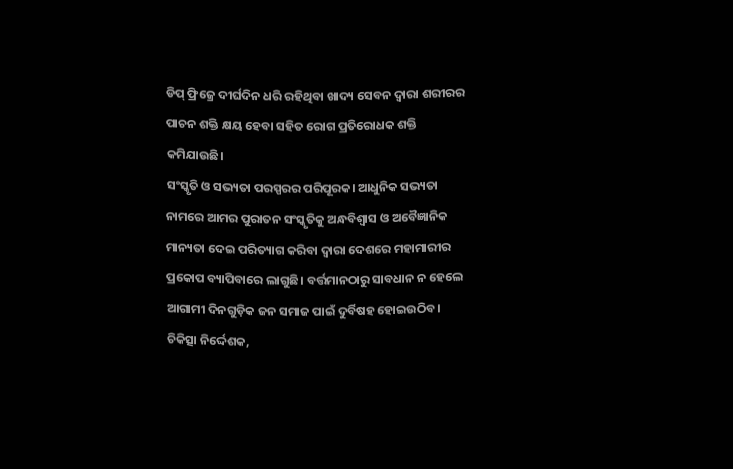ଡିପ୍ ଫ୍ରିଜ୍ରେ ଦୀର୍ଘଦିନ ଧରି ରହିଥିବା ଖାଦ୍ୟ ସେବନ ଦ୍ୱାରା ଶରୀରର ପାଚନ ଶକ୍ତି କ୍ଷୟ ହେବା ସହିତ ରୋଗ ପ୍ରତିରୋଧକ ଶକ୍ତି କମିଯାଉଛି।
ସଂସ୍କୃତି ଓ ସଭ୍ୟତା ପରସ୍ପରର ପରିପୂରକ। ଆଧୁନିକ ସଭ୍ୟତା ନାମରେ ଆମର ପୁରାତନ ସଂସ୍କୃତିକୁ ଅନ୍ଧବିଶ୍ୱାସ ଓ ଅବୈଜ୍ଞାନିକ ମାନ୍ୟତା ଦେଇ ପରିତ୍ୟାଗ କରିବା ଦ୍ୱାରା ଦେଶରେ ମହାମାରୀର ପ୍ରକୋପ ବ୍ୟାପିବାରେ ଲାଗୁଛି। ବର୍ତ୍ତମାନଠାରୁ ସାବଧାନ ନ ହେଲେ ଆଗାମୀ ଦିନଗୁଡ଼ିକ ଜନ ସମାଜ ପାଇଁ ଦୁର୍ବିଷହ ହୋଇଉଠିବ।
ଚିକିତ୍ସା ନିର୍ଦ୍ଦେଶକ,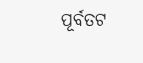ପୂର୍ବତଟ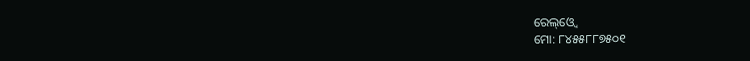ରେଲ୍ଓ୍ବେ
ମୋ: ୮୪୫୫୮୮୭୫୦୧